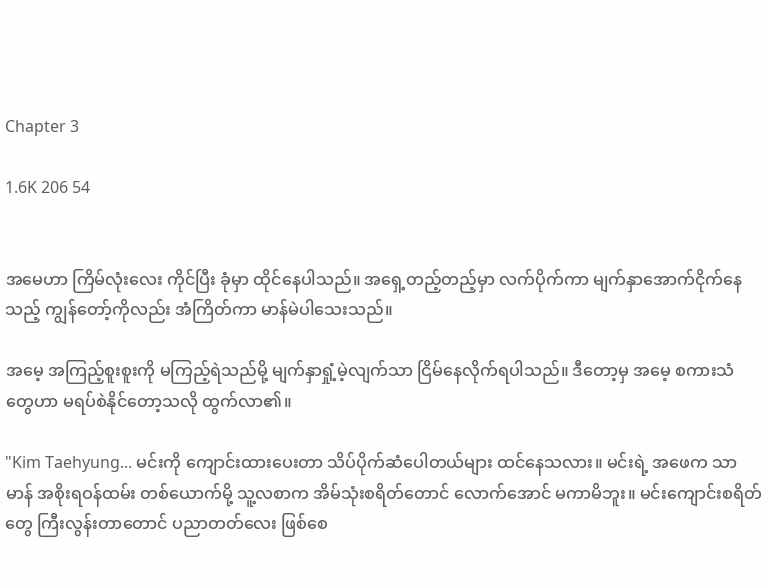Chapter 3

1.6K 206 54


အမေဟာ ကြိမ်လုံးလေး ကိုင်ပြီး ခုံမှာ ထိုင်နေပါသည်။ အရှေ့တည့်တည့်မှာ လက်ပိုက်ကာ မျက်နှာအောက်ငိုက်နေသည့် ကျွန်တော့်ကိုလည်း အံကြိတ်ကာ မာန်မဲပါသေးသည်။

အမေ့ အကြည့်စူးစူးကို မကြည့်ရဲသည်မို့ မျက်နှာရှုံ့မဲ့လျက်သာ ငြိမ်နေလိုက်ရပါသည်။ ဒီတော့မှ အမေ့ စကားသံတွေဟာ မရပ်စဲနိုင်တော့သလို ထွက်လာ၏။

"Kim Taehyung... မင်းကို ကျောင်းထားပေးတာ သိပ်ပိုက်ဆံပေါတယ်များ ထင်နေသလား။ မင်းရဲ့ အဖေက သာမာန် အစိုးရဝန်ထမ်း တစ်ယောက်မို့ သူ့လစာက အိမ်သုံးစရိတ်တောင် လောက်အောင် မကာမိဘူး။ မင်းကျောင်းစရိတ်တွေ ကြီးလွန်းတာတောင် ပညာတတ်လေး ဖြစ်စေ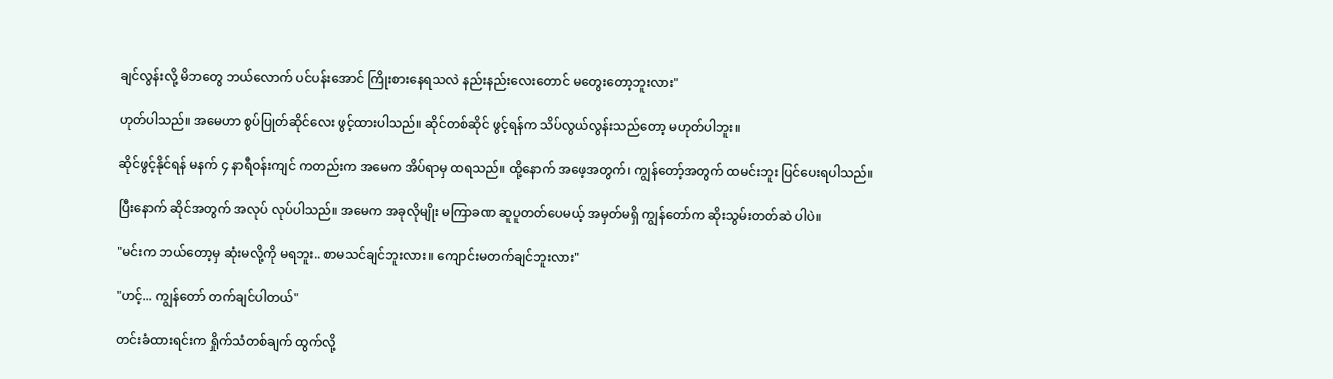ချင်လွန်းလို့ မိဘတွေ ဘယ်လောက် ပင်ပန်းအောင် ကြိုးစားနေရသလဲ နည်းနည်းလေးတောင် မ‌တွေးတော့ဘူးလား"

ဟုတ်ပါသည်။ အမေဟာ စွပ်ပြုတ်ဆိုင်လေး ဖွင့်ထားပါသည်။ ဆိုင်တစ်ဆိုင် ဖွင့်ရန်က သိပ်လွယ်လွန်းသည်တော့ မဟုတ်ပါဘူး။

ဆိုင်ဖွင့်နိုင်ရန် မနက် ၄ နာရီဝန်းကျင် ကတည်းက အမေက အိပ်ရာမှ ထရသည်။ ထို့နောက် အဖေ့အတွက်၊ ကျွန်တော့်အတွက် ထမင်းဘူး ပြင်ပေးရပါသည်။

ပြီးနောက် ‌ဆိုင်အတွက် အလုပ် လုပ်ပါသည်။ အမေက အခုလိုမျိုး မကြာခဏ ဆူပူတတ်ပေမယ့် အမှတ်မရှိ ကျွန်တော်က ဆိုးသွမ်းတတ်ဆဲ ပါပဲ။

"မင်းက ဘယ်တော့မှ ဆုံးမလို့ကို မရဘူး.. စာမသင်ချင်ဘူးလား။ ကျောင်းမတက်ချင်ဘူးလား"

"ဟင့်... ကျွန်တော် တက်ချင်ပါတယ်"

တင်းခံထားရင်းက ရှိုက်သံတစ်ချက် ထွက်လို့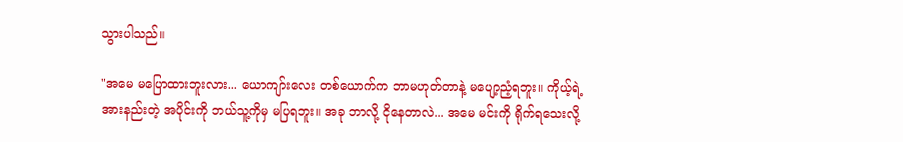သွားပါသည်။

"အမေ မပြောထားဘူးလား... ယောကျာ်းလေး တစ်ယောက်က ဘာမဟုတ်တာနဲ့ မပျော့ညံ့ရဘူး။ ကိုယ့်ရဲ့ အားနည်းတဲ့ အပိုင်းကို ဘယ်သူ့ကိုမှ မပြရဘူး။ အခု ဘာလို့ ‌ငိုနေတာလဲ... အမေ မင်းကို ရိုက်ရသေးလို့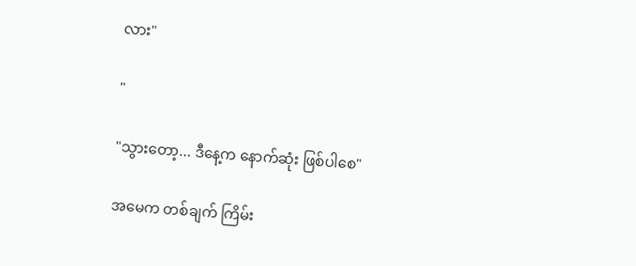လား"

"

"သွားတော့... ဒီနေ့က နောက်ဆုံး ဖြစ်ပါစေ"

အမေက တစ်ချက် ကြိမ်း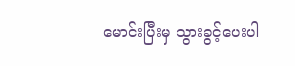မောင်းပြီးမှ သွားခွင့်ပေးပါ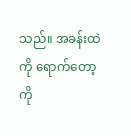သည်။ အခန်းထဲကို ရောက်တော့ ကို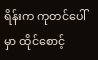ရိန်းက ကုတင်ပေါ်မှာ ထိုင်စောင့်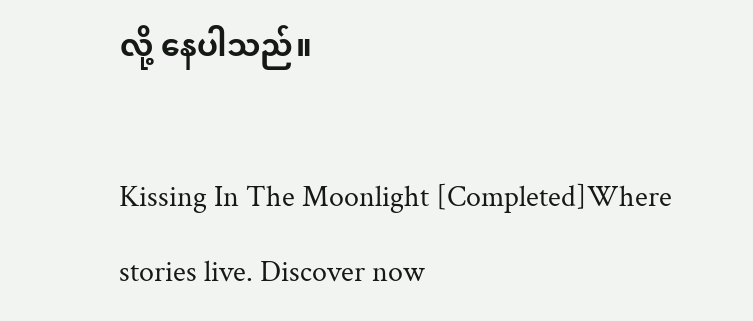လို့ နေပါသည်။

Kissing In The Moonlight [Completed]Where stories live. Discover now